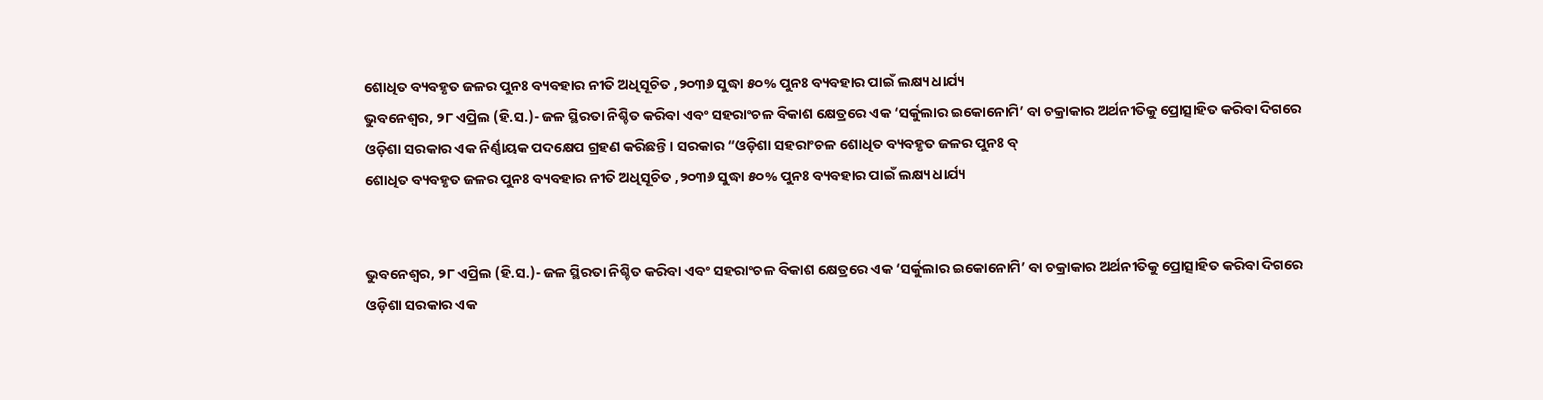ଶୋଧିତ ବ୍ୟବହୃତ ଜଳର ପୁନଃ ବ୍ୟବହାର ନୀତି ଅଧିସୂଚିତ ,୨୦୩୬ ସୁଦ୍ଧା ୫୦% ପୁନଃ ବ୍ୟବହାର ପାଇଁ ଲକ୍ଷ୍ୟ ଧାର୍ଯ୍ୟ
ଭୁବନେଶ୍ୱର, ୨୮ ଏପ୍ରିଲ (ହି.ସ.)- ଜଳ ସ୍ଥିରତା ନିଶ୍ଚିତ କରିବା ଏବଂ ସହରାଂଚଳ ବିକାଶ କ୍ଷେତ୍ରରେ ଏକ ‘ସର୍କୁଲାର ଇକୋନୋମି’ ବା ଚକ୍ରାକାର ଅର୍ଥନୀତିକୁ ପ୍ରୋତ୍ସାହିତ କରିବା ଦିଗରେ ଓଡ଼ିଶା ସରକାର ଏକ ନିର୍ଣ୍ଣାୟକ ପଦକ୍ଷେପ ଗ୍ରହଣ କରିଛନ୍ତି। ସରକାର “ଓଡ଼ିଶା ସହରାଂଚଳ ଶୋଧିତ ବ୍ୟବହୃତ ଜଳର ପୁନଃ ବ୍
ଶୋଧିତ ବ୍ୟବହୃତ ଜଳର ପୁନଃ ବ୍ୟବହାର ନୀତି ଅଧିସୂଚିତ ,୨୦୩୬ ସୁଦ୍ଧା ୫୦% ପୁନଃ ବ୍ୟବହାର ପାଇଁ ଲକ୍ଷ୍ୟ ଧାର୍ଯ୍ୟ


ଭୁବନେଶ୍ୱର, ୨୮ ଏପ୍ରିଲ (ହି.ସ.)- ଜଳ ସ୍ଥିରତା ନିଶ୍ଚିତ କରିବା ଏବଂ ସହରାଂଚଳ ବିକାଶ କ୍ଷେତ୍ରରେ ଏକ ‘ସର୍କୁଲାର ଇକୋନୋମି’ ବା ଚକ୍ରାକାର ଅର୍ଥନୀତିକୁ ପ୍ରୋତ୍ସାହିତ କରିବା ଦିଗରେ ଓଡ଼ିଶା ସରକାର ଏକ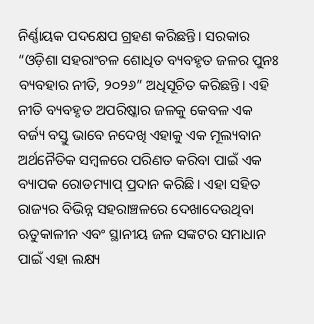ନିର୍ଣ୍ଣାୟକ ପଦକ୍ଷେପ ଗ୍ରହଣ କରିଛନ୍ତି। ସରକାର “ଓଡ଼ିଶା ସହରାଂଚଳ ଶୋଧିତ ବ୍ୟବହୃତ ଜଳର ପୁନଃ ବ୍ୟବହାର ନୀତି, ୨୦୨୬” ଅଧିସୂଚିତ କରିଛନ୍ତି। ଏହି ନୀତି ବ୍ୟବହୃତ ଅପରିଷ୍କାର ଜଳକୁ କେବଳ ଏକ ବର୍ଜ୍ୟ ବସ୍ତୁ ଭାବେ ନଦେଖି ଏହାକୁ ଏକ ମୂଲ୍ୟବାନ ଅର୍ଥନୈତିକ ସମ୍ବଳରେ ପରିଣତ କରିବା ପାଇଁ ଏକ ବ୍ୟାପକ ରୋଡମ୍ୟାପ୍ ପ୍ରଦାନ କରିଛି। ଏହା ସହିତ ରାଜ୍ୟର ବିଭିନ୍ନ ସହରାଞ୍ଚଳରେ ଦେଖାଦେଉଥିବା ଋତୁକାଳୀନ ଏବଂ ସ୍ଥାନୀୟ ଜଳ ସଙ୍କଟର ସମାଧାନ ପାଇଁ ଏହା ଲକ୍ଷ୍ୟ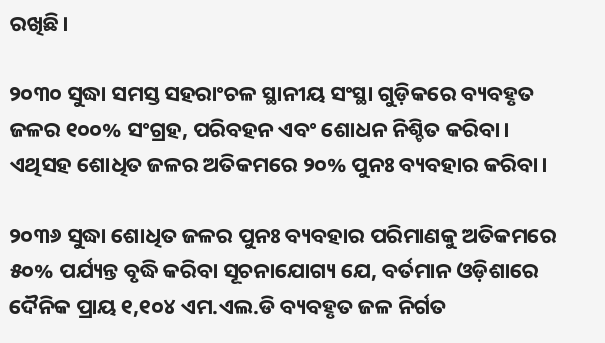ରଖିଛି।

୨୦୩୦ ସୁଦ୍ଧା ସମସ୍ତ ସହରାଂଚଳ ସ୍ଥାନୀୟ ସଂସ୍ଥା ଗୁଡ଼ିକରେ ବ୍ୟବହୃତ ଜଳର ୧୦୦% ସଂଗ୍ରହ, ପରିବହନ ଏବଂ ଶୋଧନ ନିଶ୍ଚିତ କରିବା। ଏଥିସହ ଶୋଧିତ ଜଳର ଅତିକମରେ ୨୦% ପୁନଃ ବ୍ୟବହାର କରିବା।

୨୦୩୬ ସୁଦ୍ଧା ଶୋଧିତ ଜଳର ପୁନଃ ବ୍ୟବହାର ପରିମାଣକୁ ଅତିକମରେ ୫୦% ପର୍ଯ୍ୟନ୍ତ ବୃଦ୍ଧି କରିବା ସୂଚନାଯୋଗ୍ୟ ଯେ, ବର୍ତମାନ ଓଡ଼ିଶାରେ ଦୈନିକ ପ୍ରାୟ ୧,୧୦୪ ଏମ.ଏଲ.ଡି ବ୍ୟବହୃତ ଜଳ ନିର୍ଗତ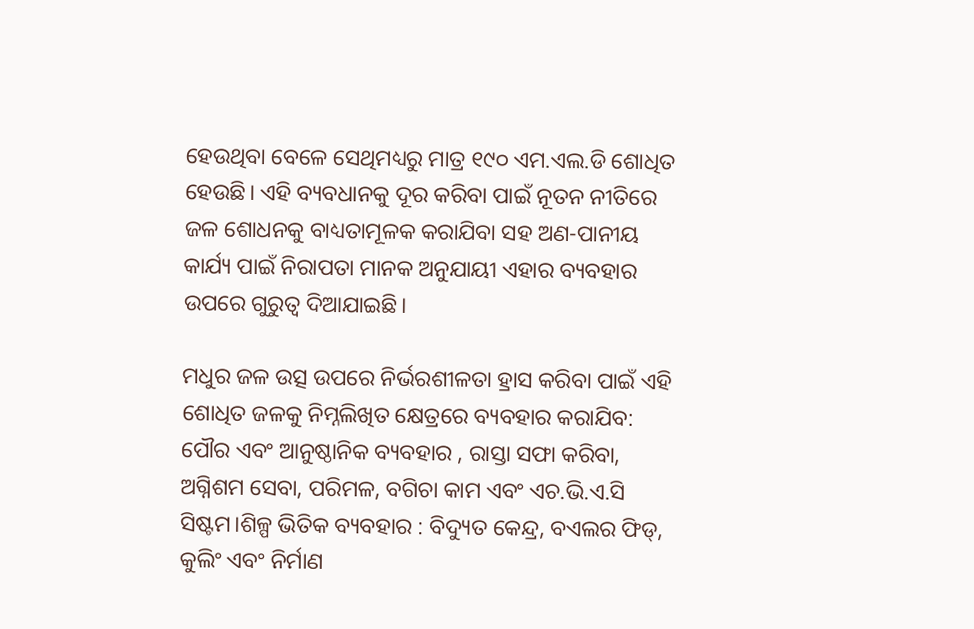ହେଉଥିବା ବେଳେ ସେଥିମଧ୍ୟରୁ ମାତ୍ର ୧୯୦ ଏମ.ଏଲ.ଡି ଶୋଧିତ ହେଉଛି। ଏହି ବ୍ୟବଧାନକୁ ଦୂର କରିବା ପାଇଁ ନୂତନ ନୀତିରେ ଜଳ ଶୋଧନକୁ ବାଧ୍ୟତାମୂଳକ କରାଯିବା ସହ ଅଣ-ପାନୀୟ କାର୍ଯ୍ୟ ପାଇଁ ନିରାପତା ମାନକ ଅନୁଯାୟୀ ଏହାର ବ୍ୟବହାର ଉପରେ ଗୁରୁତ୍ୱ ଦିଆଯାଇଛି।

ମଧୁର ଜଳ ଉତ୍ସ ଉପରେ ନିର୍ଭରଶୀଳତା ହ୍ରାସ କରିବା ପାଇଁ ଏହି ଶୋଧିତ ଜଳକୁ ନିମ୍ନଲିଖିତ କ୍ଷେତ୍ରରେ ବ୍ୟବହାର କରାଯିବ: ପୌର ଏବଂ ଆନୁଷ୍ଠାନିକ ବ୍ୟବହାର , ରାସ୍ତା ସଫା କରିବା, ଅଗ୍ନିଶମ ସେବା, ପରିମଳ, ବଗିଚା କାମ ଏବଂ ଏଚ.ଭି.ଏ.ସି ସିଷ୍ଟମ।ଶିଳ୍ପ ଭିତିକ ବ୍ୟବହାର : ବିଦ୍ୟୁତ କେନ୍ଦ୍ର, ବଏଲର ଫିଡ୍, କୁଲିଂ ଏବଂ ନିର୍ମାଣ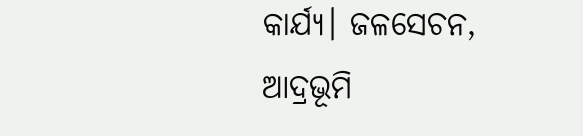କାର୍ଯ୍ୟ। ଜଳସେଚନ, ଆଦ୍ରଭୂମି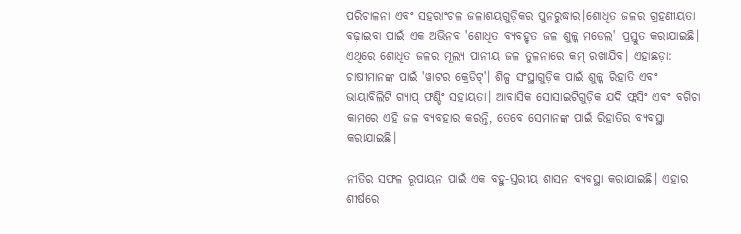ପରିଚାଳନା ଏବଂ ସହରାଂଚଳ ଜଳାଶୟଗୁଡ଼ିକର ପୁନରୁଦ୍ଧାର।ଶୋଧିତ ଜଳର ଗ୍ରହଣୀୟତା ବଢ଼ାଇବା ପାଇଁ ଏକ ଅଭିନବ 'ଶୋଧିତ ବ୍ୟବହୃତ ଜଳ ଶୁଳ୍କ ମଡେଲ' ପ୍ରସ୍ତୁତ କରାଯାଇଛି। ଏଥିରେ ଶୋଧିତ ଜଳର ମୂଲ୍ୟ ପାନୀୟ ଜଳ ତୁଳନାରେ କମ୍ ରଖାଯିବ। ଏହାଛଡ଼ା: ଚାଷୀମାନଙ୍କ ପାଇଁ 'ୱାଟର କ୍ରେଡିଟ୍'। ଶିଳ୍ପ ସଂସ୍ଥାଗୁଡ଼ିକ ପାଇଁ ଶୁଳ୍କ ରିହାତି ଏବଂ ଭାୟାବିଲିଟି ଗ୍ୟାପ୍ ଫଣ୍ଡିଂ ସହାୟତା। ଆବାସିକ ସୋସାଇଟିଗୁଡ଼ିକ ଯଦି ଫ୍ଲସିଂ ଏବଂ ବଗିଚା କାମରେ ଏହି ଜଳ ବ୍ୟବହାର କରନ୍ତି, ତେବେ ସେମାନଙ୍କ ପାଇଁ ରିହାତିର ବ୍ୟବସ୍ଥା କରାଯାଇଛି।

ନୀତିର ସଫଳ ରୂପାୟନ ପାଇଁ ଏକ ବହୁ-ସ୍ତରୀୟ ଶାସନ ବ୍ୟବସ୍ଥା କରାଯାଇଛି। ଏହାର ଶୀର୍ଷରେ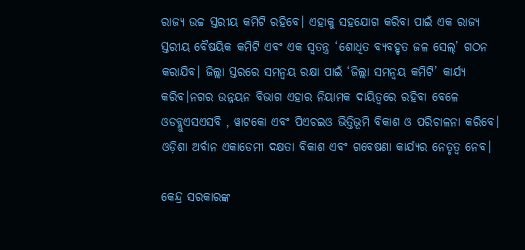ରାଜ୍ୟ ଉଚ୍ଚ ସ୍ତରୀୟ କମିଟି ରହିବେ। ଏହାକୁ ସହଯୋଗ କରିବା ପାଇଁ ଏକ ରାଜ୍ୟ ସ୍ତରୀୟ ବୈଷୟିକ କମିଟି ଏବଂ ଏକ ସ୍ୱତନ୍ତ୍ର ‘ଶୋଧିତ ବ୍ୟବହୃତ ଜଳ ସେଲ୍’ ଗଠନ କରାଯିବ। ଜିଲ୍ଲା ସ୍ତରରେ ସମନ୍ୱୟ ରକ୍ଷା ପାଇଁ ‘ଜିଲ୍ଲା ସମନ୍ୱୟ କମିଟି’ କାର୍ଯ୍ୟ କରିବ।ନଗର ଉନ୍ନୟନ ବିଭାଗ ଏହାର ନିୟାମକ ଦାୟିତ୍ୱରେ ରହିବା ବେଳେ ଓଡବ୍ଲୁଏସଏସବି , ୱାଟକୋ ଏବଂ ପିଏଚଇଓ ଭିତ୍ତିଭୂମି ବିକାଶ ଓ ପରିଚାଳନା କରିବେ। ଓଡ଼ିଶା ଅର୍ବାନ ଏକାଡେମୀ ଦକ୍ଷତା ବିକାଶ ଏବଂ ଗବେଷଣା କାର୍ଯ୍ୟର ନେତୃତ୍ୱ ନେବ।

କେନ୍ଦ୍ର ସରକାରଙ୍କ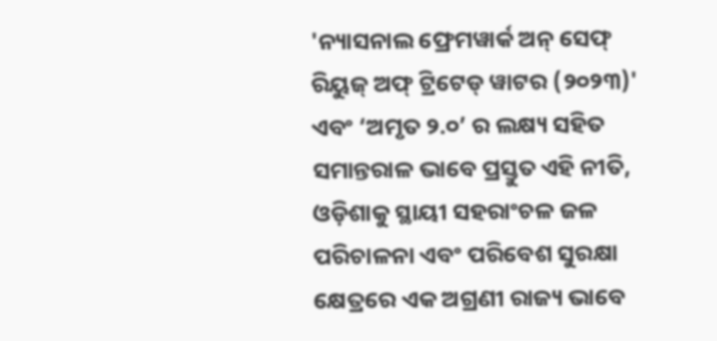'ନ୍ୟାସନାଲ ଫ୍ରେମୱାର୍କ ଅନ୍ ସେଫ୍ ରିୟୁଜ୍ ଅଫ୍ ଟ୍ରିଟେଡ୍ ୱାଟର (୨୦୨୩)' ଏବଂ ‘ଅମୃତ ୨.୦’ ର ଲକ୍ଷ୍ୟ ସହିତ ସମାନ୍ତରାଳ ଭାବେ ପ୍ରସ୍ତୁତ ଏହି ନୀତି, ଓଡ଼ିଶାକୁ ସ୍ଥାୟୀ ସହରାଂଚଳ ଜଳ ପରିଚାଳନା ଏବଂ ପରିବେଶ ସୁରକ୍ଷା କ୍ଷେତ୍ରରେ ଏକ ଅଗ୍ରଣୀ ରାଜ୍ୟ ଭାବେ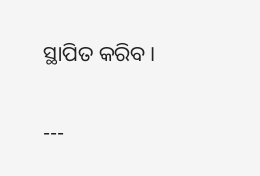ସ୍ଥାପିତ କରିବ।

---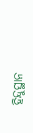ହିନ୍ଦୁସ୍ଥାନ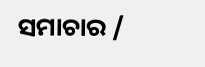ସମାଚାର /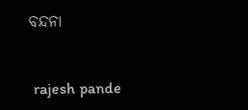ବନ୍ଦନା


 rajesh pande